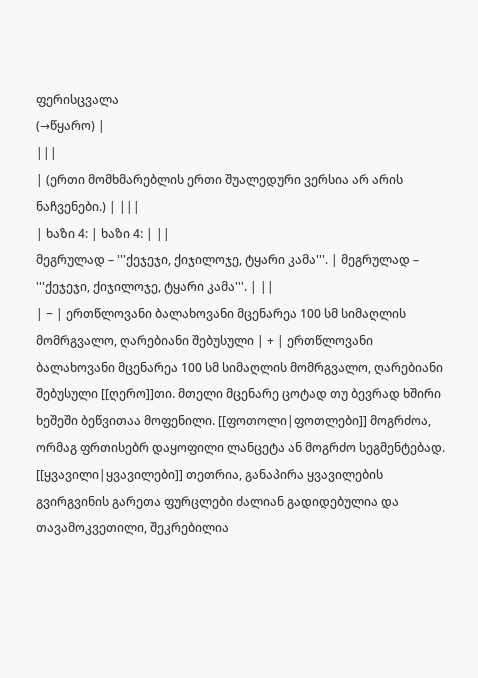ფერისცვალა
(→წყარო) |
|||
| (ერთი მომხმარებლის ერთი შუალედური ვერსია არ არის ნაჩვენები.) | |||
| ხაზი 4: | ხაზი 4: | ||
მეგრულად – '''ქეჯეჯი, ქიჯილოჯე, ტყარი კამა'''. | მეგრულად – '''ქეჯეჯი, ქიჯილოჯე, ტყარი კამა'''. | ||
| − | ერთწლოვანი ბალახოვანი მცენარეა 100 სმ სიმაღლის მომრგვალო, ღარებიანი შებუსული | + | ერთწლოვანი ბალახოვანი მცენარეა 100 სმ სიმაღლის მომრგვალო, ღარებიანი შებუსული [[ღერო]]თი. მთელი მცენარე ცოტად თუ ბევრად ხშირი ხეშეში ბეწვითაა მოფენილი. [[ფოთოლი|ფოთლები]] მოგრძოა, ორმაგ ფრთისებრ დაყოფილი ლანცეტა ან მოგრძო სეგმენტებად. [[ყვავილი|ყვავილები]] თეთრია, განაპირა ყვავილების გვირგვინის გარეთა ფურცლები ძალიან გადიდებულია და თავამოკვეთილი, შეკრებილია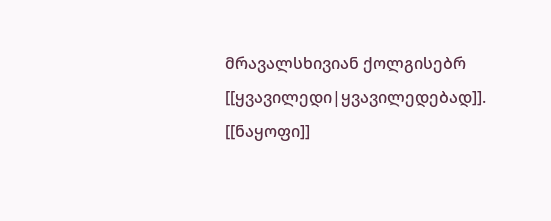მრავალსხივიან ქოლგისებრ [[ყვავილედი|ყვავილედებად]]. [[ნაყოფი]]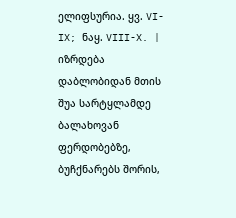ელიფსურია. ყვ. VI-IX; ნაყ. VIII-X. |
იზრდება დაბლობიდან მთის შუა სარტყლამდე ბალახოვან ფერდობებზე, ბუჩქნარებს შორის,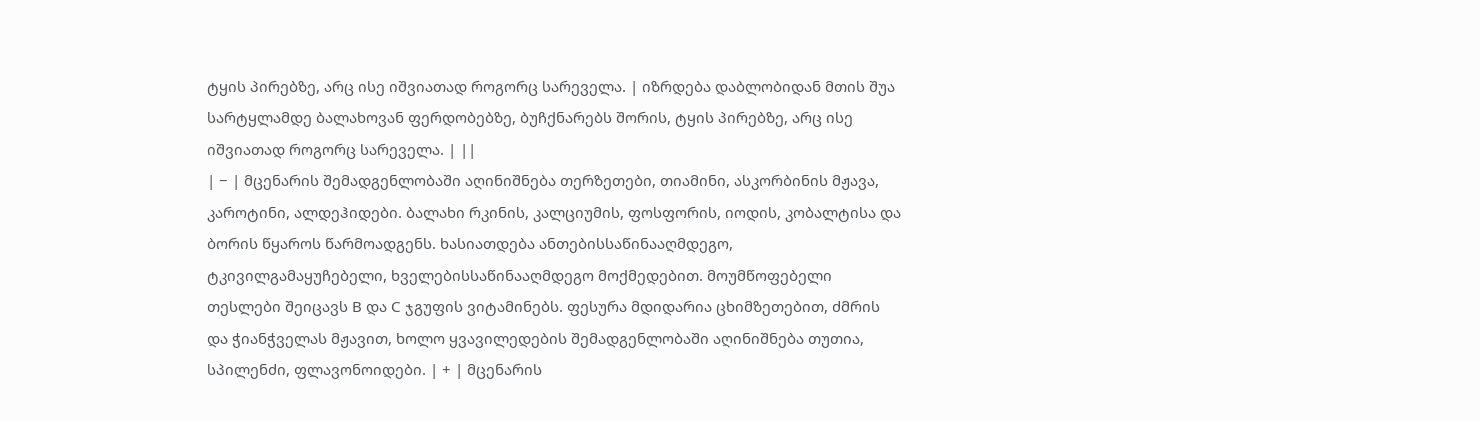ტყის პირებზე, არც ისე იშვიათად როგორც სარეველა. | იზრდება დაბლობიდან მთის შუა სარტყლამდე ბალახოვან ფერდობებზე, ბუჩქნარებს შორის, ტყის პირებზე, არც ისე იშვიათად როგორც სარეველა. | ||
| − | მცენარის შემადგენლობაში აღინიშნება თერზეთები, თიამინი, ასკორბინის მჟავა, კაროტინი, ალდეჰიდები. ბალახი რკინის, კალციუმის, ფოსფორის, იოდის, კობალტისა და ბორის წყაროს წარმოადგენს. ხასიათდება ანთებისსაწინააღმდეგო, ტკივილგამაყუჩებელი, ხველებისსაწინააღმდეგო მოქმედებით. მოუმწოფებელი თესლები შეიცავს В და С ჯგუფის ვიტამინებს. ფესურა მდიდარია ცხიმზეთებით, ძმრის და ჭიანჭველას მჟავით, ხოლო ყვავილედების შემადგენლობაში აღინიშნება თუთია, სპილენძი, ფლავონოიდები. | + | მცენარის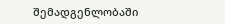შემადგენლობაში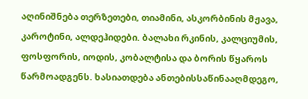აღინიშნება თერზეთები, თიამინი, ასკორბინის მჟავა, კაროტინი, ალდეჰიდები. ბალახი რკინის, კალციუმის, ფოსფორის, იოდის, კობალტისა და ბორის წყაროს წარმოადგენს. ხასიათდება ანთებისსაწინააღმდეგო,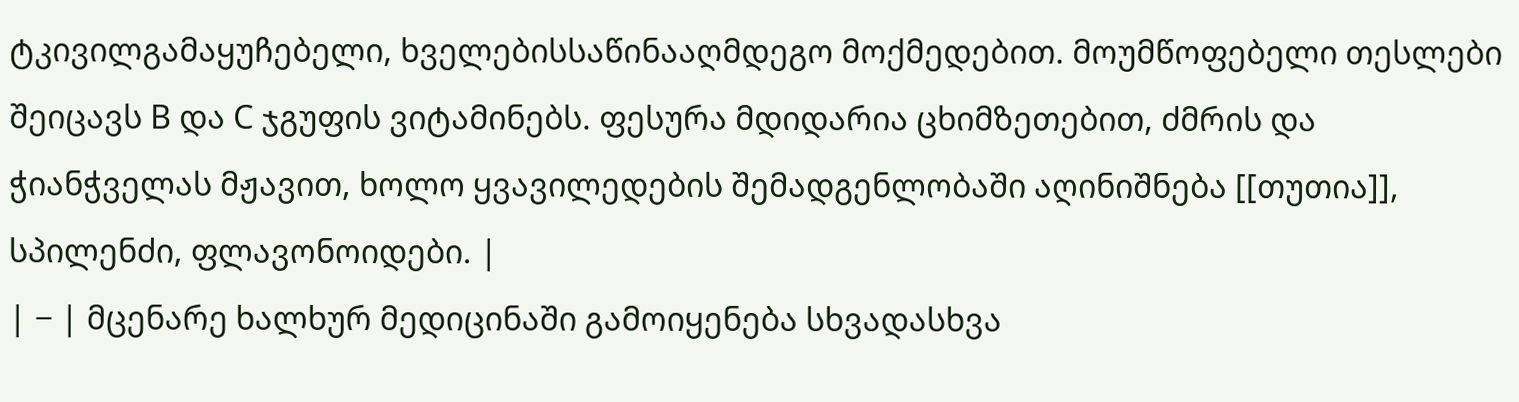ტკივილგამაყუჩებელი, ხველებისსაწინააღმდეგო მოქმედებით. მოუმწოფებელი თესლები შეიცავს В და С ჯგუფის ვიტამინებს. ფესურა მდიდარია ცხიმზეთებით, ძმრის და ჭიანჭველას მჟავით, ხოლო ყვავილედების შემადგენლობაში აღინიშნება [[თუთია]], სპილენძი, ფლავონოიდები. |
| − | მცენარე ხალხურ მედიცინაში გამოიყენება სხვადასხვა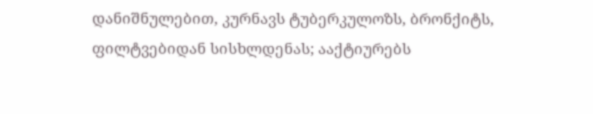დანიშნულებით, კურნავს ტუბერკულოზს, ბრონქიტს, ფილტვებიდან სისხლდენას; ააქტიურებს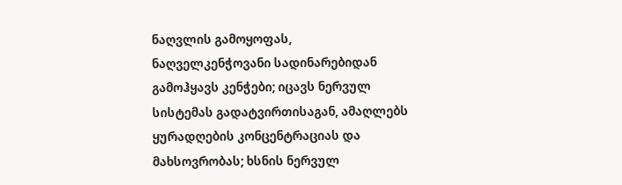ნაღვლის გამოყოფას, ნაღველკენჭოვანი სადინარებიდან გამოჰყავს კენჭები; იცავს ნერვულ სისტემას გადატვირთისაგან, ამაღლებს ყურადღების კონცენტრაციას და მახსოვრობას; ხსნის ნერვულ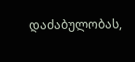დაძაბულობას,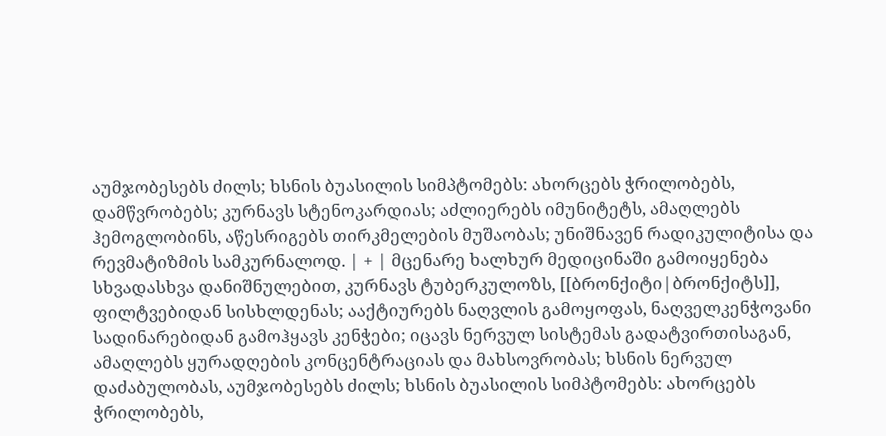აუმჯობესებს ძილს; ხსნის ბუასილის სიმპტომებს: ახორცებს ჭრილობებს, დამწვრობებს; კურნავს სტენოკარდიას; აძლიერებს იმუნიტეტს, ამაღლებს ჰემოგლობინს, აწესრიგებს თირკმელების მუშაობას; უნიშნავენ რადიკულიტისა და რევმატიზმის სამკურნალოდ. | + | მცენარე ხალხურ მედიცინაში გამოიყენება სხვადასხვა დანიშნულებით, კურნავს ტუბერკულოზს, [[ბრონქიტი|ბრონქიტს]], ფილტვებიდან სისხლდენას; ააქტიურებს ნაღვლის გამოყოფას, ნაღველკენჭოვანი სადინარებიდან გამოჰყავს კენჭები; იცავს ნერვულ სისტემას გადატვირთისაგან, ამაღლებს ყურადღების კონცენტრაციას და მახსოვრობას; ხსნის ნერვულ დაძაბულობას, აუმჯობესებს ძილს; ხსნის ბუასილის სიმპტომებს: ახორცებს ჭრილობებს,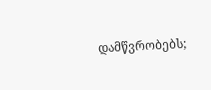დამწვრობებს;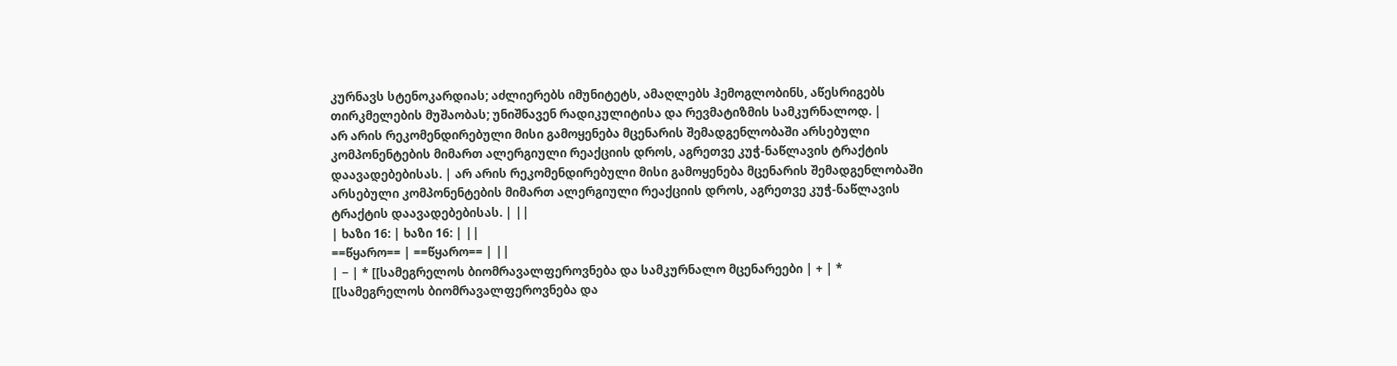კურნავს სტენოკარდიას; აძლიერებს იმუნიტეტს, ამაღლებს ჰემოგლობინს, აწესრიგებს თირკმელების მუშაობას; უნიშნავენ რადიკულიტისა და რევმატიზმის სამკურნალოდ. |
არ არის რეკომენდირებული მისი გამოყენება მცენარის შემადგენლობაში არსებული კომპონენტების მიმართ ალერგიული რეაქციის დროს, აგრეთვე კუჭ-ნაწლავის ტრაქტის დაავადებებისას. | არ არის რეკომენდირებული მისი გამოყენება მცენარის შემადგენლობაში არსებული კომპონენტების მიმართ ალერგიული რეაქციის დროს, აგრეთვე კუჭ-ნაწლავის ტრაქტის დაავადებებისას. | ||
| ხაზი 16: | ხაზი 16: | ||
==წყარო== | ==წყარო== | ||
| − | * [[სამეგრელოს ბიომრავალფეროვნება და სამკურნალო მცენარეები | + | * [[სამეგრელოს ბიომრავალფეროვნება და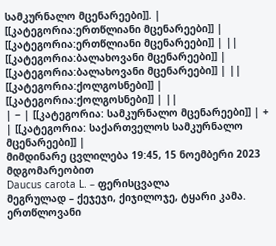სამკურნალო მცენარეები]]. |
[[კატეგორია:ერთწლიანი მცენარეები]] | [[კატეგორია:ერთწლიანი მცენარეები]] | ||
[[კატეგორია:ბალახოვანი მცენარეები]] | [[კატეგორია:ბალახოვანი მცენარეები]] | ||
[[კატეგორია:ქოლგოსნები]] | [[კატეგორია:ქოლგოსნები]] | ||
| − | [[კატეგორია: სამკურნალო მცენარეები]] | + | [[კატეგორია: საქართველოს სამკურნალო მცენარეები]] |
მიმდინარე ცვლილება 19:45, 15 ნოემბერი 2023 მდგომარეობით
Daucus carota L. – ფერისცვალა
მეგრულად – ქეჯეჯი, ქიჯილოჯე, ტყარი კამა.
ერთწლოვანი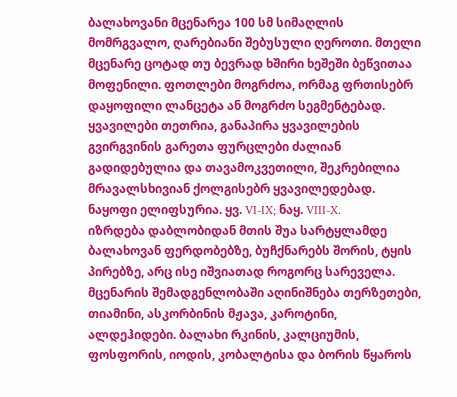ბალახოვანი მცენარეა 100 სმ სიმაღლის მომრგვალო, ღარებიანი შებუსული ღეროთი. მთელი მცენარე ცოტად თუ ბევრად ხშირი ხეშეში ბეწვითაა მოფენილი. ფოთლები მოგრძოა, ორმაგ ფრთისებრ დაყოფილი ლანცეტა ან მოგრძო სეგმენტებად. ყვავილები თეთრია, განაპირა ყვავილების გვირგვინის გარეთა ფურცლები ძალიან გადიდებულია და თავამოკვეთილი, შეკრებილია მრავალსხივიან ქოლგისებრ ყვავილედებად. ნაყოფი ელიფსურია. ყვ. VI-IX; ნაყ. VIII-X.
იზრდება დაბლობიდან მთის შუა სარტყლამდე ბალახოვან ფერდობებზე, ბუჩქნარებს შორის, ტყის პირებზე, არც ისე იშვიათად როგორც სარეველა.
მცენარის შემადგენლობაში აღინიშნება თერზეთები, თიამინი, ასკორბინის მჟავა, კაროტინი, ალდეჰიდები. ბალახი რკინის, კალციუმის, ფოსფორის, იოდის, კობალტისა და ბორის წყაროს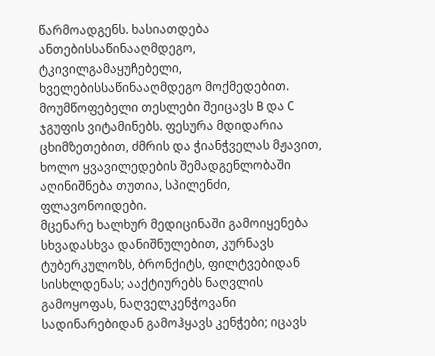წარმოადგენს. ხასიათდება ანთებისსაწინააღმდეგო, ტკივილგამაყუჩებელი, ხველებისსაწინააღმდეგო მოქმედებით. მოუმწოფებელი თესლები შეიცავს В და С ჯგუფის ვიტამინებს. ფესურა მდიდარია ცხიმზეთებით, ძმრის და ჭიანჭველას მჟავით, ხოლო ყვავილედების შემადგენლობაში აღინიშნება თუთია, სპილენძი, ფლავონოიდები.
მცენარე ხალხურ მედიცინაში გამოიყენება სხვადასხვა დანიშნულებით, კურნავს ტუბერკულოზს, ბრონქიტს, ფილტვებიდან სისხლდენას; ააქტიურებს ნაღვლის გამოყოფას, ნაღველკენჭოვანი სადინარებიდან გამოჰყავს კენჭები; იცავს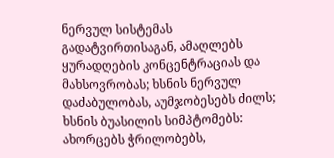ნერვულ სისტემას გადატვირთისაგან, ამაღლებს ყურადღების კონცენტრაციას და მახსოვრობას; ხსნის ნერვულ დაძაბულობას, აუმჯობესებს ძილს; ხსნის ბუასილის სიმპტომებს: ახორცებს ჭრილობებს,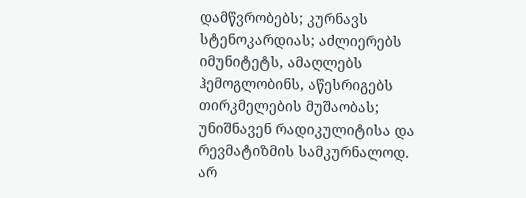დამწვრობებს; კურნავს სტენოკარდიას; აძლიერებს იმუნიტეტს, ამაღლებს ჰემოგლობინს, აწესრიგებს თირკმელების მუშაობას; უნიშნავენ რადიკულიტისა და რევმატიზმის სამკურნალოდ.
არ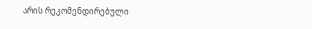არის რეკომენდირებული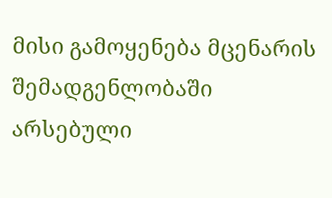მისი გამოყენება მცენარის შემადგენლობაში არსებული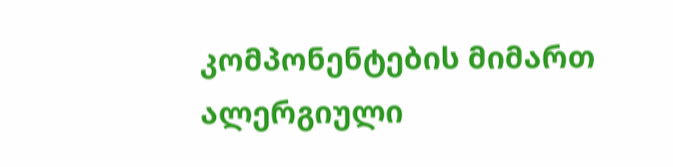კომპონენტების მიმართ ალერგიული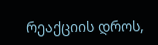რეაქციის დროს,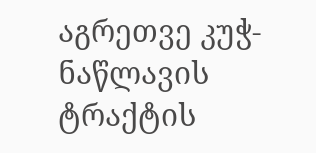აგრეთვე კუჭ-ნაწლავის ტრაქტის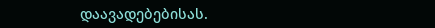დაავადებებისას.